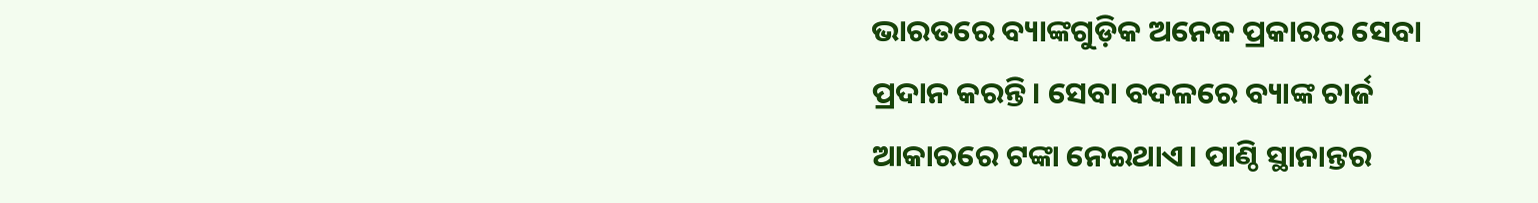ଭାରତରେ ବ୍ୟାଙ୍କଗୁଡ଼ିକ ଅନେକ ପ୍ରକାରର ସେବା ପ୍ରଦାନ କରନ୍ତି। ସେବା ବଦଳରେ ବ୍ୟାଙ୍କ ଚାର୍ଜ ଆକାରରେ ଟଙ୍କା ନେଇଥାଏ। ପାଣ୍ଠି ସ୍ଥାନାନ୍ତର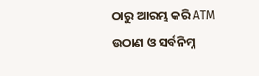ଠାରୁ ଆରମ୍ଭ କରି ATM ଉଠାଣ ଓ ସର୍ବନିମ୍ନ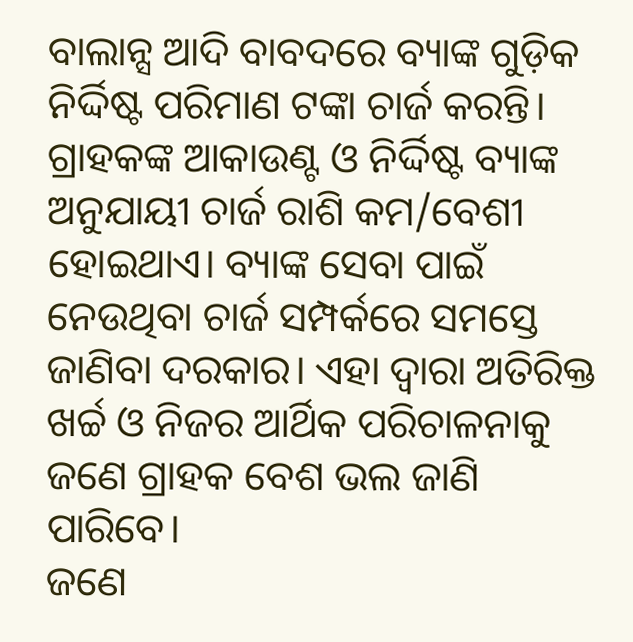ବାଲାନ୍ସ ଆଦି ବାବଦରେ ବ୍ୟାଙ୍କ ଗୁଡ଼ିକ ନିର୍ଦ୍ଦିଷ୍ଟ ପରିମାଣ ଟଙ୍କା ଚାର୍ଜ କରନ୍ତି।
ଗ୍ରାହକଙ୍କ ଆକାଉଣ୍ଟ ଓ ନିର୍ଦ୍ଦିଷ୍ଟ ବ୍ୟାଙ୍କ ଅନୁଯାୟୀ ଚାର୍ଜ ରାଶି କମ/ବେଶୀ ହୋଇଥାଏ। ବ୍ୟାଙ୍କ ସେବା ପାଇଁ ନେଉଥିବା ଚାର୍ଜ ସମ୍ପର୍କରେ ସମସ୍ତେ ଜାଣିବା ଦରକାର। ଏହା ଦ୍ୱାରା ଅତିରିକ୍ତ ଖର୍ଚ୍ଚ ଓ ନିଜର ଆର୍ଥିକ ପରିଚାଳନାକୁ ଜଣେ ଗ୍ରାହକ ବେଶ ଭଲ ଜାଣି ପାରିବେ।
ଜଣେ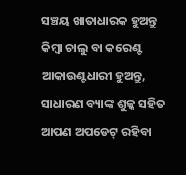ସଞ୍ଚୟ ଖାତାଧାରକ ହୁଅନ୍ତୁ କିମ୍ବା ଚାଲୁ ବା କରେଣ୍ଟ ଆକାଉଣ୍ଟଧାରୀ ହୁଅନ୍ତୁ, ସାଧାରଣ ବ୍ୟାଙ୍କ ଶୁଳ୍କ ସହିତ ଆପଣ ଅପଡେଟ୍ ରହିବା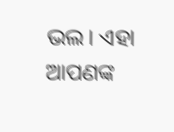ଭଲ। ଏହା ଆପଣଙ୍କ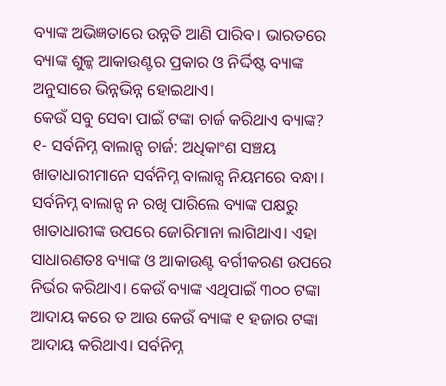ବ୍ୟାଙ୍କ ଅଭିଜ୍ଞତାରେ ଉନ୍ନତି ଆଣି ପାରିବ। ଭାରତରେ ବ୍ୟାଙ୍କ ଶୁଳ୍କ ଆକାଉଣ୍ଟର ପ୍ରକାର ଓ ନିର୍ଦ୍ଦିଷ୍ଟ ବ୍ୟାଙ୍କ ଅନୁସାରେ ଭିନ୍ନଭିନ୍ନ ହୋଇଥାଏ।
କେଉଁ ସବୁ ସେବା ପାଇଁ ଟଙ୍କା ଚାର୍ଜ କରିଥାଏ ବ୍ୟାଙ୍କ?
୧- ସର୍ବନିମ୍ନ ବାଲାନ୍ସ ଚାର୍ଜ: ଅଧିକାଂଶ ସଞ୍ଚୟ ଖାତାଧାରୀମାନେ ସର୍ବନିମ୍ନ ବାଲାନ୍ସ ନିୟମରେ ବନ୍ଧା। ସର୍ବନିମ୍ନ ବାଲାନ୍ସ ନ ରଖି ପାରିଲେ ବ୍ୟାଙ୍କ ପକ୍ଷରୁ ଖାତାଧାରୀଙ୍କ ଉପରେ ଜୋରିମାନା ଲାଗିଥାଏ। ଏହା ସାଧାରଣତଃ ବ୍ୟାଙ୍କ ଓ ଆକାଉଣ୍ଟ ବର୍ଗୀକରଣ ଉପରେ ନିର୍ଭର କରିଥାଏ। କେଉଁ ବ୍ୟାଙ୍କ ଏଥିପାଇଁ ୩୦୦ ଟଙ୍କା ଆଦାୟ କରେ ତ ଆଉ କେଉଁ ବ୍ୟାଙ୍କ ୧ ହଜାର ଟଙ୍କା ଆଦାୟ କରିଥାଏ। ସର୍ବନିମ୍ନ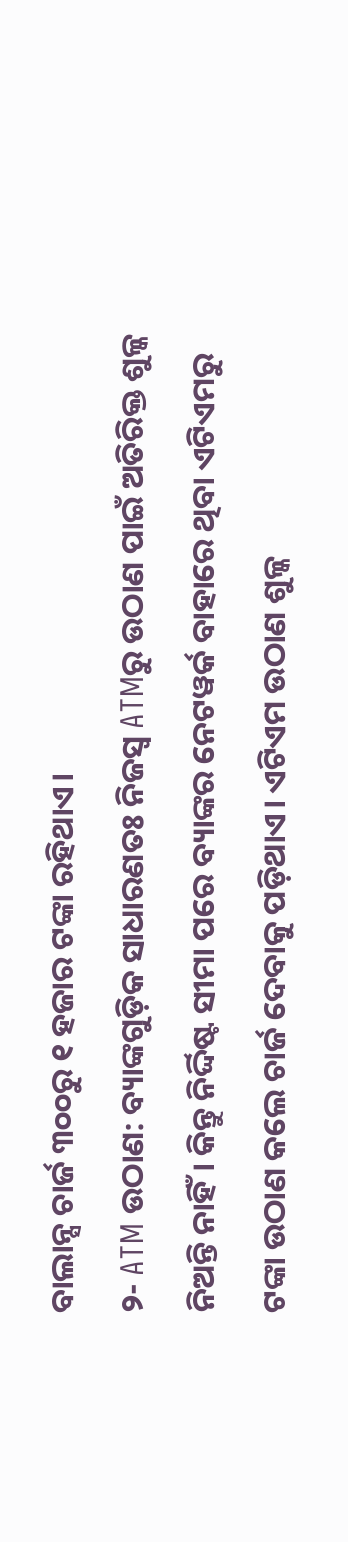ବାଲାନ୍ସ ଚାର୍ଜ ୩୦୦ରୁ ୧ ହଜାର ଟଙ୍କା ରହିଥାଏ।
୨- ATM ଉଠାଣ: ବ୍ୟାଙ୍କଗୁଡ଼ିକ ସାଧାରଣତଃ ନିଜସ୍ୱ ATMରୁ ଉଠାଣ ପାଇଁ ଅତିରିକ୍ତ ଶୁଳ୍କ ନିଅନ୍ତି ନାହିଁ। କିନ୍ତୁ ନିର୍ଦ୍ଦିଷ୍ଟ ସୀମା ପରେ ବ୍ୟାଙ୍କର ନେଟୱର୍କ ବାହାରେ ଥିବା ଏଟିଏମରୁ ଟଙ୍କା ଉଠାଣ କଲେ ଚାର୍ଜ ଦେବାକୁ ପଡ଼ିଥାଏ। ଏଟିଏମ ଉଠାଣ ଶୁଳ୍କ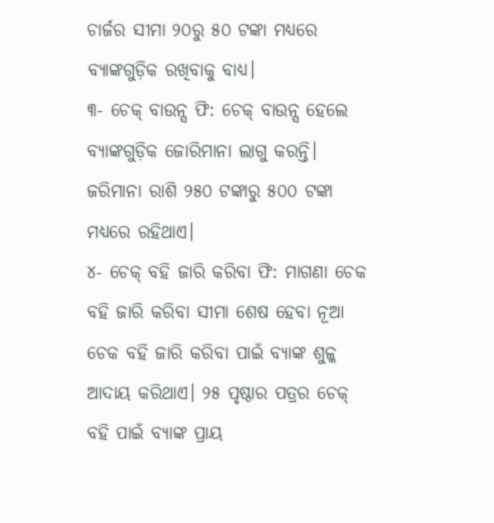ଚାର୍ଜର ସୀମା ୨୦ରୁ ୫୦ ଟଙ୍କା ମଧ୍ୟରେ ବ୍ୟାଙ୍କଗୁଡ଼ିକ ରଖିବାକୁ ବାଧ୍ୟ।
୩- ଚେକ୍ ବାଉନ୍ସ ଫି: ଚେକ୍ ବାଉନ୍ସ ହେଲେ ବ୍ୟାଙ୍କଗୁଡ଼ିକ ଜୋରିମାନା ଲାଗୁ କରନ୍ତି। ଜରିମାନା ରାଶି ୨୫୦ ଟଙ୍କାରୁ ୫୦୦ ଟଙ୍କା ମଧ୍ୟରେ ରହିଥାଏ।
୪- ଚେକ୍ ବହି ଜାରି କରିବା ଫି: ମାଗଣା ଚେକ ବହି ଜାରି କରିବା ସୀମା ଶେଷ ହେବା ନୂଆ ଚେକ ବହି ଜାରି କରିବା ପାଇଁ ବ୍ୟାଙ୍କ ଶୁଳ୍କ ଆଦାୟ କରିଥାଏ। ୨୫ ପୃଷ୍ଠାର ପତ୍ରର ଚେକ୍ ବହି ପାଇଁ ବ୍ୟାଙ୍କ ପ୍ରାୟ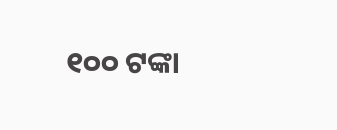୧୦୦ ଟଙ୍କା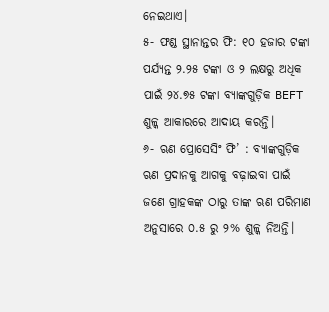ନେଇଥାଏ।
୫- ଫଣ୍ଡ ସ୍ଥାନାନ୍ତର ଫି: ୧୦ ହଜାର ଟଙ୍କା ପର୍ଯ୍ୟନ୍ତ ୨.୨୫ ଟଙ୍କା ଓ ୨ ଲକ୍ଷରୁ ଅଧିକ ପାଇଁ ୨୪.୭୫ ଟଙ୍କା ବ୍ୟାଙ୍କଗୁଡ଼ିକ BEFT ଶୁଳ୍କ ଆକାରରେ ଆଦାୟ କରନ୍ତି।
୬- ଋଣ ପ୍ରୋସେସିଂ ଫି’ : ବ୍ୟାଙ୍କଗୁଡ଼ିକ ଋଣ ପ୍ରଦାନକୁ ଆଗକୁ ବଢ଼ାଇବା ପାଇଁ ଜଣେ ଗ୍ରାହକଙ୍କ ଠାରୁ ତାଙ୍କ ଋଣ ପରିମାଣ ଅନୁସାରେ ୦.୫ ରୁ ୨% ଶୁଳ୍କ ନିଅନ୍ତି।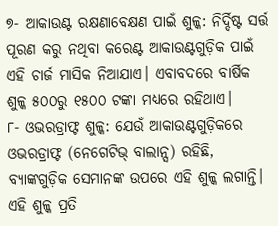୭- ଆକାଉଣ୍ଟ ରକ୍ଷଣାବେକ୍ଷଣ ପାଇଁ ଶୁଳ୍କ: ନିର୍ଦ୍ଦିଷ୍ଟ ସର୍ତ୍ତ ପୂରଣ କରୁ ନଥିବା କରେଣ୍ଟ ଆକାଉଣ୍ଟଗୁଡ଼ିକ ପାଇଁ ଏହି ଚାର୍ଜ ମାସିକ ନିଆଯାଏ। ଏବାବଦରେ ବାର୍ଷିକ ଶୁଳ୍କ ୫୦୦ରୁ ୧୫୦୦ ଟଙ୍କା ମଧ୍ୟରେ ରହିଥାଏ।
୮- ଓଭରଡ୍ରାଫ୍ଟ ଶୁଳ୍କ: ଯେଉଁ ଆକାଉଣ୍ଟଗୁଡ଼ିକରେ ଓଭରଡ୍ରାଫ୍ଟ (ନେଗେଟିଭ୍ ବାଲାନ୍ସ) ରହିଛି, ବ୍ୟାଙ୍କଗୁଡ଼ିକ ସେମାନଙ୍କ ଉପରେ ଏହି ଶୁଳ୍କ ଲଗାନ୍ତି। ଏହି ଶୁଳ୍କ ପ୍ରତି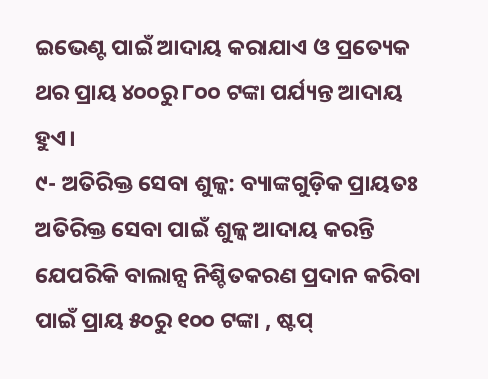ଇଭେଣ୍ଟ ପାଇଁ ଆଦାୟ କରାଯାଏ ଓ ପ୍ରତ୍ୟେକ ଥର ପ୍ରାୟ ୪୦୦ରୁ ୮୦୦ ଟଙ୍କା ପର୍ଯ୍ୟନ୍ତ ଆଦାୟ ହୁଏ।
୯- ଅତିରିକ୍ତ ସେବା ଶୁଳ୍କ: ବ୍ୟାଙ୍କଗୁଡ଼ିକ ପ୍ରାୟତଃ ଅତିରିକ୍ତ ସେବା ପାଇଁ ଶୁଳ୍କ ଆଦାୟ କରନ୍ତି ଯେପରିକି ବାଲାନ୍ସ ନିଶ୍ଚିତକରଣ ପ୍ରଦାନ କରିବା ପାଇଁ ପ୍ରାୟ ୫୦ରୁ ୧୦୦ ଟଙ୍କା , ଷ୍ଟପ୍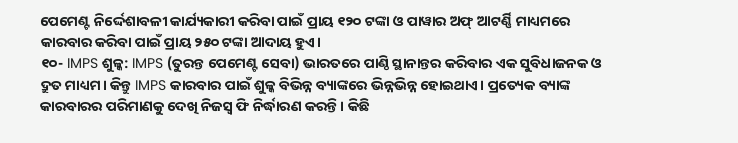ପେମେଣ୍ଟ ନିର୍ଦ୍ଦେଶାବଳୀ କାର୍ଯ୍ୟକାରୀ କରିବା ପାଇଁ ପ୍ରାୟ ୧୨୦ ଟଙ୍କା ଓ ପାୱାର ଅଫ୍ ଆଟର୍ଣ୍ଣି ମାଧ୍ୟମରେ କାରବାର କରିବା ପାଇଁ ପ୍ରାୟ ୨୫୦ ଟଙ୍କା ଆଦାୟ ହୁଏ।
୧୦- IMPS ଶୁଳ୍କ: IMPS (ତୁରନ୍ତ ପେମେଣ୍ଟ ସେବା) ଭାରତରେ ପାଣ୍ଠି ସ୍ଥାନାନ୍ତର କରିବାର ଏକ ସୁବିଧାଜନକ ଓ ଦ୍ରୁତ ମାଧ୍ୟମ। କିନ୍ତୁ IMPS କାରବାର ପାଇଁ ଶୁଳ୍କ ବିଭିନ୍ନ ବ୍ୟାଙ୍କରେ ଭିନ୍ନଭିନ୍ନ ହୋଇଥାଏ। ପ୍ରତ୍ୟେକ ବ୍ୟାଙ୍କ କାରବାରର ପରିମାଣକୁ ଦେଖି ନିଜସ୍ୱ ଫି ନିର୍ଦ୍ଧାରଣ କରନ୍ତି। କିଛି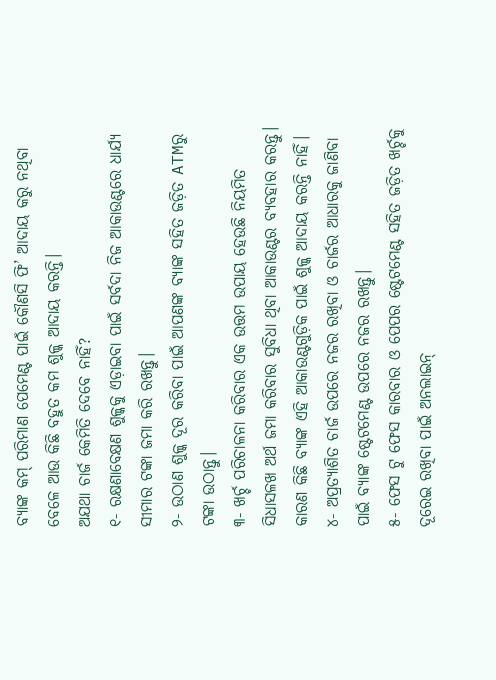ବ୍ୟାଙ୍କ କମ୍ ପରିମାଣ ପେମେଣ୍ଟ ପାଇଁ କୌଣସି ଫି’ ଆଦାୟ କରୁ ନଥିବା ବେଳେ ଆଉ କିଛି ବହୁତ କମ ଶୁଳ୍କ ଆଦାୟ କରନ୍ତି।
ଅଯଥା ଚାର୍ଜ କେମିତି ଦେବେ ନାହିଁ?
୧- ରକ୍ଷଣାବେକ୍ଷଣ ଶୁଳ୍କକୁ ଏଡ଼ାଇବା ପାଇଁ ସର୍ବଦା ନିଜ ଆକାଉଣ୍ଟରେ ଧାର୍ଯ୍ୟ ସୀମାର ଟଙ୍କା ଜମା କରି ରଖନ୍ତୁ।
୨- ଉଠାଣ ଶୁଳ୍କ ଦୂର କରିବା ପାଇଁ ଆପଣଙ୍କ ବ୍ୟାଙ୍କ ସହିତ ଜଡ଼ିତ ATMରୁ ଟଙ୍କା ଉଠାନ୍ତୁ।
୩- ଖର୍ଚ୍ଚ ପରିଚାଳନା କରିବାର ଏକ ଉତ୍ତମ ଉପାୟ ହେଉଛି ନିୟମିତ ସିଧାସଳଖ ଅର୍ଥ ଜମା କରିବାର ସୁବିଧା ଥିବା ଆକାଉଣ୍ଟର ବ୍ୟବହାର କରନ୍ତୁ। କାରଣ କିଛି ବ୍ୟାଙ୍କ ଏହି ଆକାଉଣ୍ଟଗୁଡ଼ିକ ପାଇଁ ଶୁଳ୍କ ଆଦାୟ କରନ୍ତି ନାହିଁ।
୪- ଅପ୍ରତ୍ୟାଶିତ ଚାର୍ଜ ଉପରେ ନଜର ରଖିବା ଓ ଚାର୍ଜର ଆଧାରକୁ ଜାଣିବା ପାଇଁ ବ୍ୟାଙ୍କ ଷ୍ଟେଟମେଣ୍ଟ ଉପରେ ନଜର ରଖନ୍ତୁ।
୫- ଫେସ ଟୁ ଫେସ କାରବାର ଓ ପେପର ଷ୍ଟେଟମେଣ୍ଟ ସହିତ ଜଡ଼ିତ ଖର୍ଚ୍ଚକୁ ଦୂରେଇ ରଖିବା ପାଇଁ ଅନଲାଇନ୍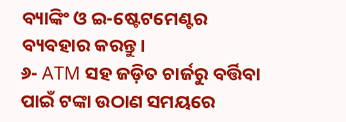ବ୍ୟାଙ୍କିଂ ଓ ଇ-ଷ୍ଟେଟମେଣ୍ଟର ବ୍ୟବହାର କରନ୍ତୁ।
୬- ATM ସହ ଜଡ଼ିତ ଚାର୍ଜରୁ ବର୍ତ୍ତିବା ପାଇଁ ଟଙ୍କା ଉଠାଣ ସମୟରେ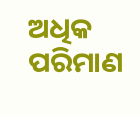ଅଧିକ ପରିମାଣ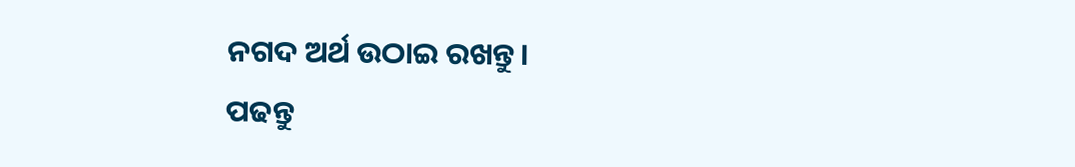ନଗଦ ଅର୍ଥ ଉଠାଇ ରଖନ୍ତୁ।
ପଢନ୍ତୁ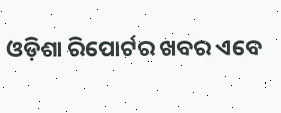ଓଡ଼ିଶା ରିପୋର୍ଟର ଖବର ଏବେ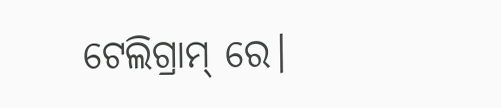ଟେଲିଗ୍ରାମ୍ ରେ।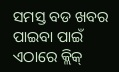ସମସ୍ତ ବଡ ଖବର ପାଇବା ପାଇଁ ଏଠାରେ କ୍ଲିକ୍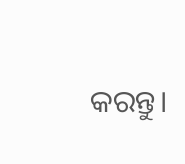କରନ୍ତୁ।